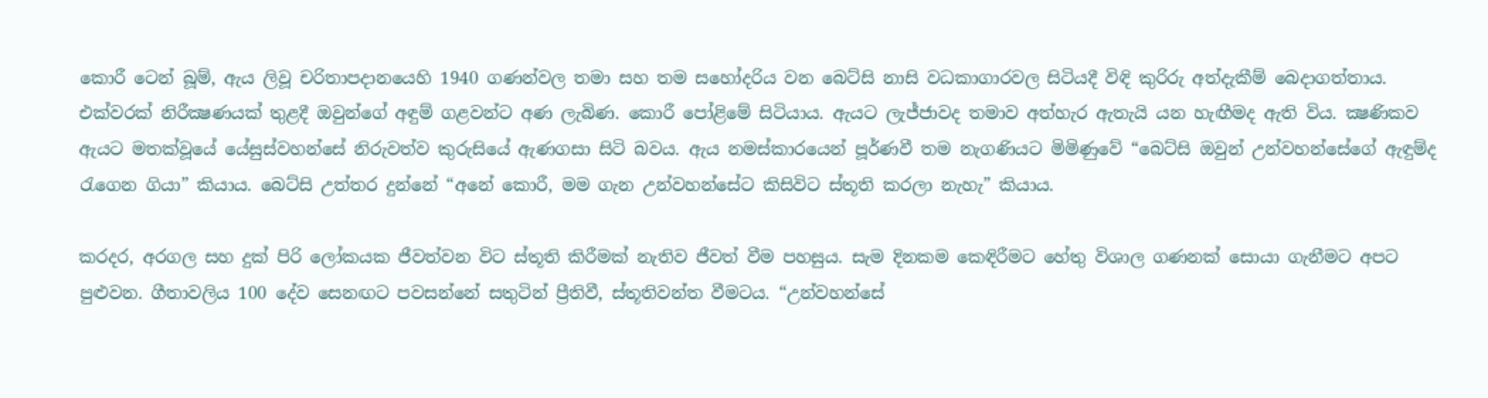කොරී ටෙන් බූම්, ඇය ලිවූ චරිතාපදානයෙහි 1940 ගණන්වල තමා සහ තම සහෝදරිය වන බෙට්සි නාසි වධකාගාරවල සිටියදී විඳි කුරිරු අත්දැකීම් බෙදාගත්තාය. එක්වරක් නිරීක්‍ෂණයක් තුළදී ඔවුන්ගේ අඳුම් ගළවන්ට අණ ලැබිණ. කොරී පෝළිමේ සිටියාය. ඇයට ලැජ්ජාවද තමාව අත්හැර ඇතැයි යන හැඟීමද ඇති විය. ක්‍ෂණිකව ඇයට මතක්වූයේ යේසුස්වහන්සේ නිරුවත්ව කුරුසියේ ඇණගසා සිටි බවය. ඇය නමස්කාරයෙන් පූර්ණවී තම නැගණියට මිමිණුවේ “බෙට්සි ඔවුන් උන්වහන්සේගේ ඇඳුම්ද රැගෙන ගියා” කියාය. බෙට්සි උත්තර දුන්නේ “අනේ කොරී, මම ගැන උන්වහන්සේට කිසිවිට ස්තූති කරලා නැහැ” කියාය.

කරදර, අරගල සහ දුක් පිරි ලෝකයක ජීවත්වන විට ස්තූති කිරීමක් නැතිව ජීවත් වීම පහසුය. සැම දිනකම කෙඳිරීමට හේතු විශාල ගණනක් සොයා ගැනීමට අපට පුළුවන. ගීතාවලිය 100 දේව සෙනඟට පවසන්නේ සතුටින් ප්‍රීතිවී, ස්තූතිවන්ත වීමටය. “උන්වහන්සේ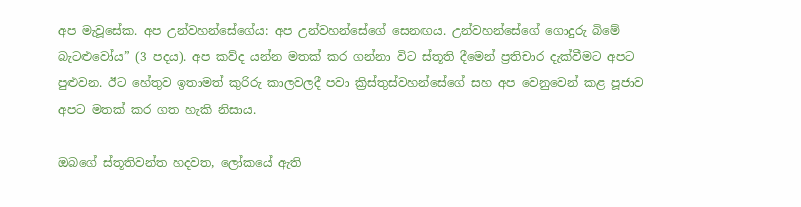අප මැවූසේක. අප උන්වහන්සේගේය: අප උන්වහන්සේගේ සෙනඟය. උන්වහන්සේගේ ගොදුරු බිමේ බැටළුවෝය” (3 පදය). අප කව්ද යන්න මතක් කර ගන්නා විට ස්තූති දීමෙන් ප්‍රතිචාර දැක්වීමට අපට පුළුවන. ඊට හේතුව ඉතාමත් කුරිරු කාලවලදී පවා ක්‍රිස්තුස්වහන්සේගේ සහ අප වෙනුවෙන් කළ පූජාව අපට මතක් කර ගත හැකි නිසාය.

ඔබගේ ස්තූතිවන්ත හදවත, ලෝකයේ ඇති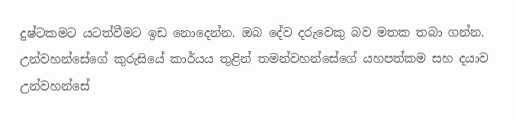දුෂ්ටකමට යටත්වීමට ඉඩ නොදෙන්න. ඔබ දේව දරුවෙකු බව මතක තබා ගන්න. උන්වහන්සේගේ කුරුසියේ කාර්යය තුළින් තමන්වහන්සේගේ යහපත්කම සහ දයාව උන්වහන්සේ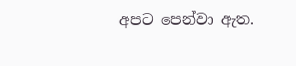අපට පෙන්වා ඇත.